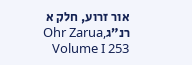אור זרוע, חלק א רנ״גOhr Zarua, Volume I 253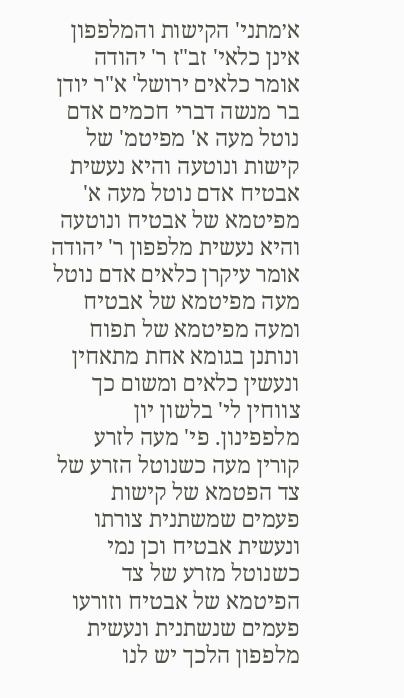א׳מתני' הקישות והמלפפון אינן כלאי' זב"ז ר' יהודה אומר כלאים ירושל' א"ר יודן בר מנשה דברי חכמים אדם נוטל מעה א' מפיטמ' של קישות ונוטעה והיא נעשית אבטיח אדם נוטל מעה א' מפיטמא של אבטיח ונוטעה והיא נעשית מלפפון ר' יהודה אומר עיקרן כלאים אדם נוטל מעה מפיטמא של אבטיח ומעה מפיטמא של תפוח ונותנן בגומא אחת מתאחין ונעשין כלאים ומשום כך צווחין לי' בלשון יון מלפפינון. פי' מעה לזרע קורין מעה כשנוטל הזרע של צד הפטמא של קישות פעמים שמשתנית צורתו ונעשית אבטיח וכן נמי כשנוטל מזרע של צד הפיטמא של אבטיח וזורעו פעמים שנשתנית ונעשית מלפפון הלכך יש לנו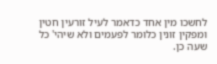לחשכו מין אחד כדאמר לעיל זורעין חטין ומפקין זונין כלומר לפעמים ולא שיהי' כל שעה כן.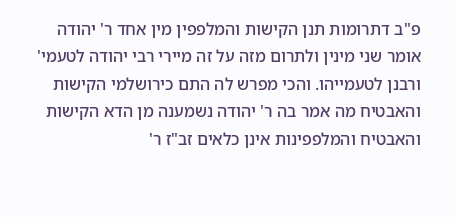פ"ב דתרומות תנן הקישות והמלפפין מין אחד ר' יהודה אומר שני מינין ולתרום מזה על זה מיירי רבי יהודה לטעמי' ורבנן לטעמייהו. והכי מפרש לה התם כירושלמי הקישות והאבטיח מה אמר בה ר' יהודה נשמענה מן הדא הקישות והאבטיח והמלפפינות אינן כלאים זב"ז ר'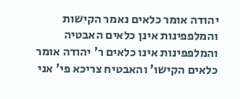יהודה אומר כלאים נאמר הקישות והמלפפינות אינן כלאים האבטיה והמלפפינות אינו כלאים ר' יהודה אומר כלאים הקישו' והאבטיח צריכא פי' אני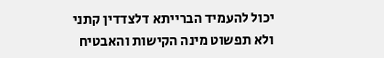יכול להעמיד הברייתא דלצדדין קתני ולא תפשוט מינה הקישות והאבטיח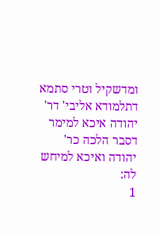ומדשקיל וטרי סתמא דתלמודא אליבי' דר' יהודה איכא למימר דסבר הלכה כר' יהודה ואיכא למיחש לה:
1